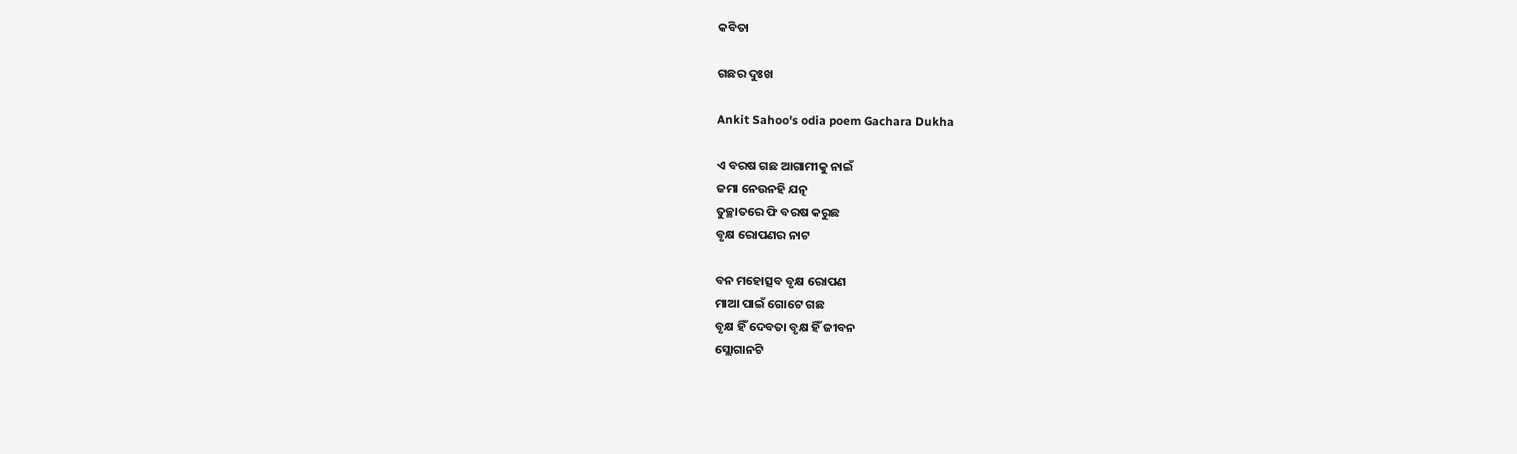କବିତା

ଗଛର ଦୁଃଖ

Ankit Sahoo's odia poem Gachara Dukha

ଏ ବରଷ ଗଛ ଆଗାମୀକୁ ନାଇଁ
ଜମା ନେଉନହି ଯତ୍ନ
ତୁଚ୍ଛାତରେ ଫି ବରଷ କରୁଛ
ବୃକ୍ଷ ରୋପଣର ନାଟ

ବନ ମହୋତ୍ସବ ବୃକ୍ଷ ରୋପଣ
ମାଆ ପାଇଁ ଗୋଟେ ଗଛ
ବୃକ୍ଷ ହିଁ ଦେବତା ବୃକ୍ଷ ହିଁ ଜୀବନ
ସ୍ଲୋଗାନଟି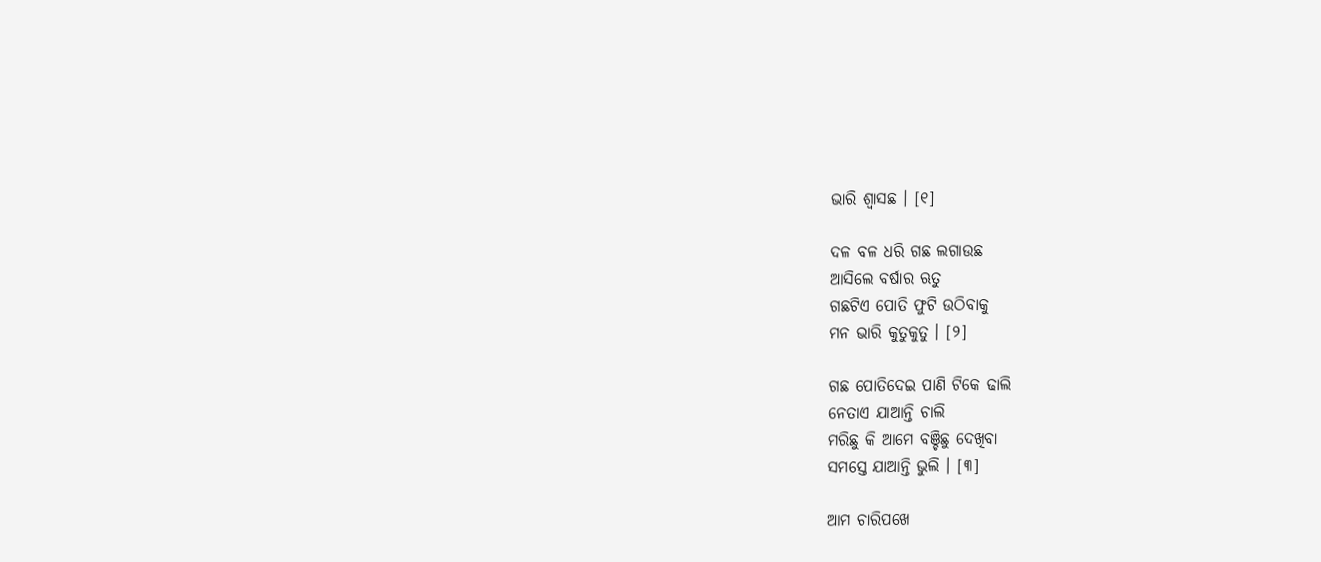ଭାରି ଶ୍ୱାସଛ । [୧]

ଦଳ ବଳ ଧରି ଗଛ ଲଗାଉଛ
ଆସିଲେ ବର୍ଷାର ଋତୁ
ଗଛଟିଏ ପୋତି ଫୁଟି ଉଠିବାକୁ
ମନ ଭାରି କୁତୁକୁତୁ । [୨]

ଗଛ ପୋତିଦେଇ ପାଣି ଟିକେ ଢାଲି
ନେତାଏ ଯାଆନ୍ତି ଚାଲି
ମରିଛୁ କି ଆମେ ବଞ୍ଚିଛୁ ଦେଖିବା
ସମସ୍ତେ ଯାଆନ୍ତି ଭୁଲି । [୩]

ଆମ ଚାରିପଖେ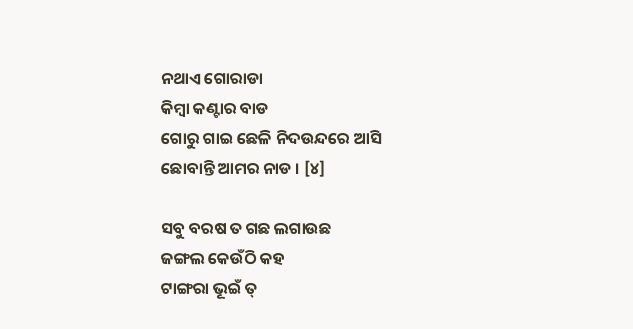ନଥାଏ ଗୋରାଡା
କିମ୍ବା କଣ୍ଟାର ବାଡ
ଗୋରୁ ଗାଇ ଛେଳି ନିଦଉନ୍ଦରେ ଆସି
ଛୋବାନ୍ତି ଆମର ନାଡ । [୪]

ସବୁ ବରଷ ତ ଗଛ ଲଗାଉଛ
ଜଙ୍ଗଲ କେଉଁଠି କହ
ଟାଙ୍ଗରା ଭୂଇଁ ତ୍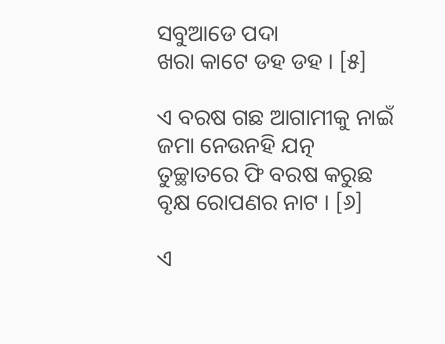ସବୁଆଡେ ପଦା
ଖରା କାଟେ ଡହ ଡହ । [୫]

ଏ ବରଷ ଗଛ ଆଗାମୀକୁ ନାଇଁ
ଜମା ନେଉନହି ଯତ୍ନ
ତୁଚ୍ଛାତରେ ଫି ବରଷ କରୁଛ
ବୃକ୍ଷ ରୋପଣର ନାଟ । [୬]

ଏ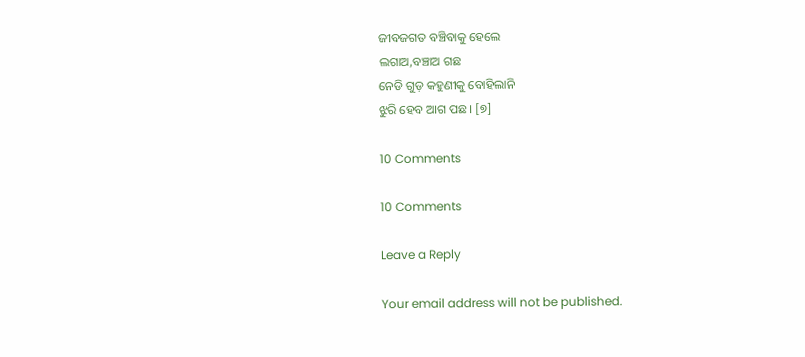ଜୀବଜଗତ ବଞ୍ଚିବାକୁ ହେଲେ
ଲଗାଅ,ବଞ୍ଚାଅ ଗଛ
ନେଡି ଗୁଡ଼ କହୁଣୀକୁ ବୋହିଲାନି
ଝୁରି ହେବ ଆଗ ପଛ । [୭]

10 Comments

10 Comments

Leave a Reply

Your email address will not be published.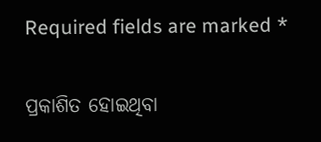Required fields are marked *

ପ୍ରକାଶିତ ହୋଇଥିବା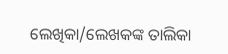ଲେଖିକା/ଲେଖକଙ୍କ ତାଲିକା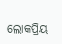ଲୋକପ୍ରିୟ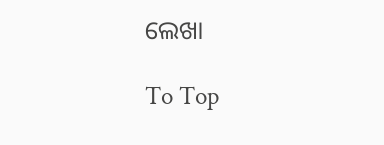ଲେଖା

To Top